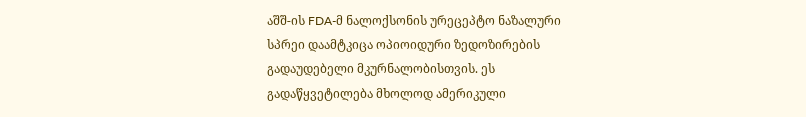აშშ-ის FDA-მ ნალოქსონის ურეცეპტო ნაზალური სპრეი დაამტკიცა ოპიოიდური ზედოზირების გადაუდებელი მკურნალობისთვის. ეს გადაწყვეტილება მხოლოდ ამერიკული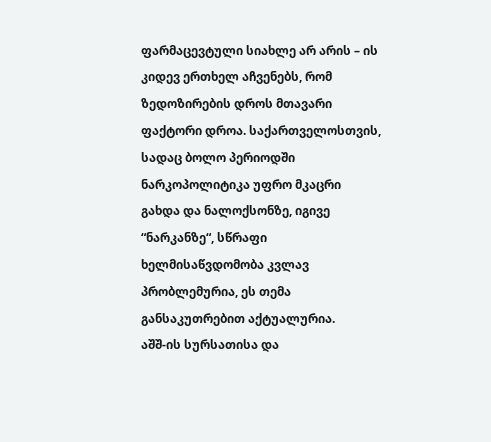ფარმაცევტული სიახლე არ არის – ის კიდევ ერთხელ აჩვენებს, რომ ზედოზირების დროს მთავარი ფაქტორი დროა. საქართველოსთვის, სადაც ბოლო პერიოდში ნარკოპოლიტიკა უფრო მკაცრი გახდა და ნალოქსონზე, იგივე “ნარკანზე“, სწრაფი ხელმისაწვდომობა კვლავ პრობლემურია, ეს თემა განსაკუთრებით აქტუალურია.
აშშ-ის სურსათისა და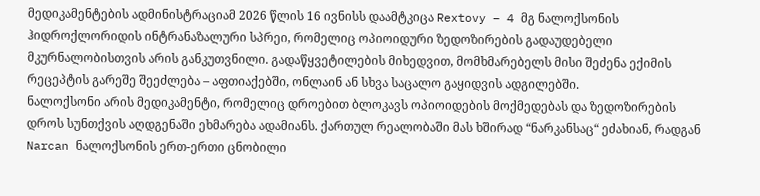მედიკამენტების ადმინისტრაციამ 2026 წლის 16 ივნისს დაამტკიცა Rextovy – 4 მგ ნალოქსონის ჰიდროქლორიდის ინტრანაზალური სპრეი, რომელიც ოპიოიდური ზედოზირების გადაუდებელი მკურნალობისთვის არის განკუთვნილი. გადაწყვეტილების მიხედვით, მომხმარებელს მისი შეძენა ექიმის რეცეპტის გარეშე შეეძლება – აფთიაქებში, ონლაინ ან სხვა საცალო გაყიდვის ადგილებში.
ნალოქსონი არის მედიკამენტი, რომელიც დროებით ბლოკავს ოპიოიდების მოქმედებას და ზედოზირების დროს სუნთქვის აღდგენაში ეხმარება ადამიანს. ქართულ რეალობაში მას ხშირად “ნარკანსაც“ ეძახიან, რადგან Narcan ნალოქსონის ერთ-ერთი ცნობილი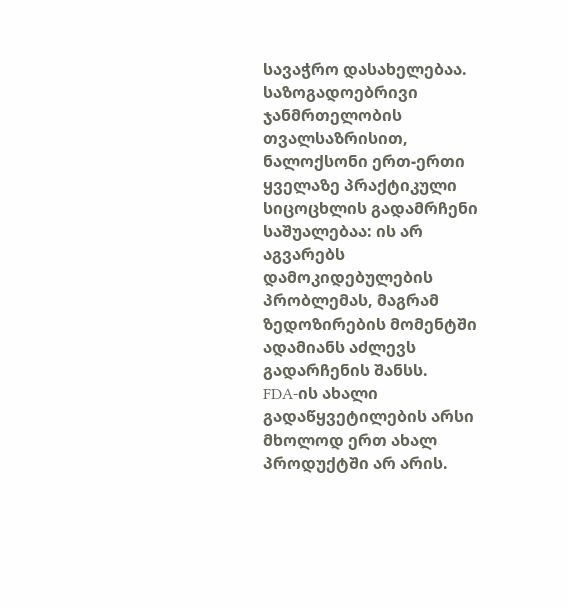სავაჭრო დასახელებაა. საზოგადოებრივი ჯანმრთელობის თვალსაზრისით, ნალოქსონი ერთ-ერთი ყველაზე პრაქტიკული სიცოცხლის გადამრჩენი საშუალებაა: ის არ აგვარებს დამოკიდებულების პრობლემას, მაგრამ ზედოზირების მომენტში ადამიანს აძლევს გადარჩენის შანსს.
FDA-ის ახალი გადაწყვეტილების არსი მხოლოდ ერთ ახალ პროდუქტში არ არის.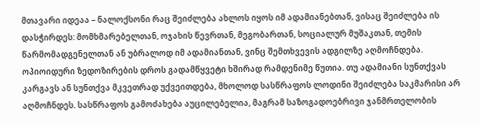მთავარი იდეაა – ნალოქსონი რაც შეიძლება ახლოს იყოს იმ ადამიანებთან, ვისაც შეიძლება ის დასჭირდეს: მომხმარებელთან, ოჯახის წევრთან, მეგობართან, სოციალურ მუშაკთან, თემის წარმომადგენელთან ან უბრალოდ იმ ადამიანთან, ვინც შემთხვევის ადგილზე აღმოჩნდება.
ოპიოიდური ზედოზირების დროს გადამწყვეტი ხშირად რამდენიმე წუთია. თუ ადამიანი სუნთქვას კარგავს ან სუნთქვა მკვეთრად უქვეითდება, მხოლოდ სასწრაფოს ლოდინი შეიძლება საკმარისი არ აღმოჩნდეს. სასწრაფოს გამოძახება აუცილებელია, მაგრამ საზოგადოებრივი ჯანმრთელობის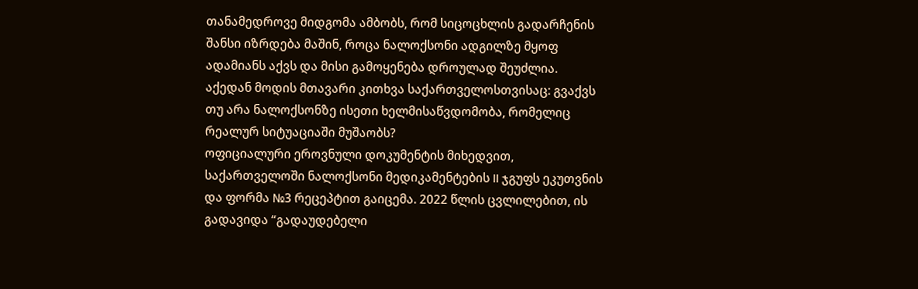თანამედროვე მიდგომა ამბობს, რომ სიცოცხლის გადარჩენის შანსი იზრდება მაშინ, როცა ნალოქსონი ადგილზე მყოფ ადამიანს აქვს და მისი გამოყენება დროულად შეუძლია.
აქედან მოდის მთავარი კითხვა საქართველოსთვისაც: გვაქვს თუ არა ნალოქსონზე ისეთი ხელმისაწვდომობა, რომელიც რეალურ სიტუაციაში მუშაობს?
ოფიციალური ეროვნული დოკუმენტის მიხედვით, საქართველოში ნალოქსონი მედიკამენტების II ჯგუფს ეკუთვნის და ფორმა №3 რეცეპტით გაიცემა. 2022 წლის ცვლილებით, ის გადავიდა “გადაუდებელი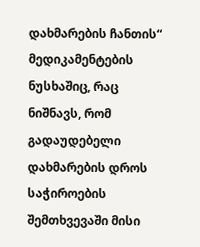დახმარების ჩანთის“ მედიკამენტების ნუსხაშიც, რაც ნიშნავს, რომ გადაუდებელი დახმარების დროს საჭიროების შემთხვევაში მისი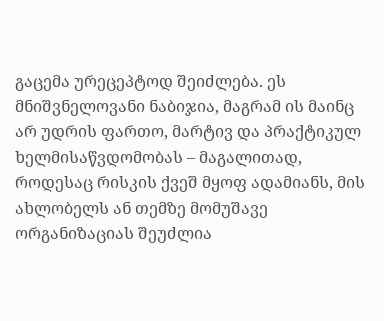გაცემა ურეცეპტოდ შეიძლება. ეს მნიშვნელოვანი ნაბიჯია, მაგრამ ის მაინც არ უდრის ფართო, მარტივ და პრაქტიკულ ხელმისაწვდომობას – მაგალითად, როდესაც რისკის ქვეშ მყოფ ადამიანს, მის ახლობელს ან თემზე მომუშავე ორგანიზაციას შეუძლია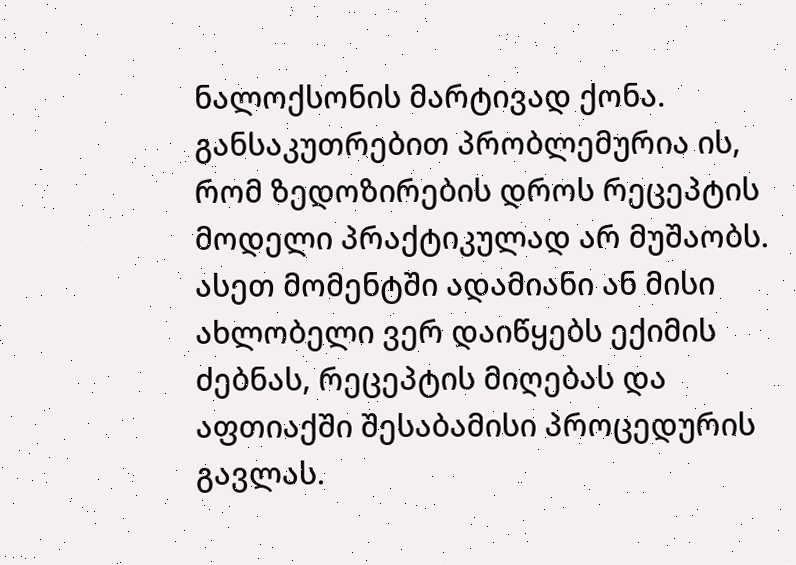ნალოქსონის მარტივად ქონა.
განსაკუთრებით პრობლემურია ის, რომ ზედოზირების დროს რეცეპტის მოდელი პრაქტიკულად არ მუშაობს. ასეთ მომენტში ადამიანი ან მისი ახლობელი ვერ დაიწყებს ექიმის ძებნას, რეცეპტის მიღებას და აფთიაქში შესაბამისი პროცედურის გავლას.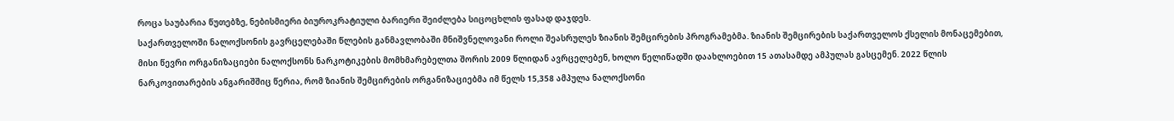როცა საუბარია წუთებზე, ნებისმიერი ბიუროკრატიული ბარიერი შეიძლება სიცოცხლის ფასად დაჯდეს.
საქართველოში ნალოქსონის გავრცელებაში წლების განმავლობაში მნიშვნელოვანი როლი შეასრულეს ზიანის შემცირების პროგრამებმა. ზიანის შემცირების საქართველოს ქსელის მონაცემებით, მისი წევრი ორგანიზაციები ნალოქსონს ნარკოტიკების მომხმარებელთა შორის 2009 წლიდან ავრცელებენ, ხოლო წელიწადში დაახლოებით 15 ათასამდე ამპულას გასცემენ. 2022 წლის ნარკოვითარების ანგარიშშიც წერია, რომ ზიანის შემცირების ორგანიზაციებმა იმ წელს 15,358 ამპულა ნალოქსონი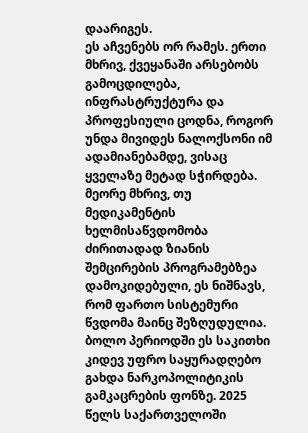დაარიგეს.
ეს აჩვენებს ორ რამეს. ერთი მხრივ, ქვეყანაში არსებობს გამოცდილება, ინფრასტრუქტურა და პროფესიული ცოდნა, როგორ უნდა მივიდეს ნალოქსონი იმ ადამიანებამდე, ვისაც ყველაზე მეტად სჭირდება. მეორე მხრივ, თუ მედიკამენტის ხელმისაწვდომობა ძირითადად ზიანის შემცირების პროგრამებზეა დამოკიდებული, ეს ნიშნავს, რომ ფართო სისტემური წვდომა მაინც შეზღუდულია.
ბოლო პერიოდში ეს საკითხი კიდევ უფრო საყურადღებო გახდა ნარკოპოლიტიკის გამკაცრების ფონზე. 2025 წელს საქართველოში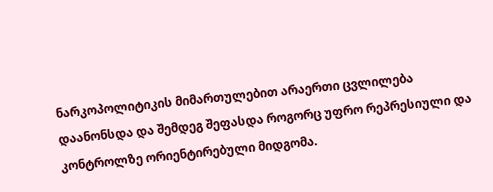ნარკოპოლიტიკის მიმართულებით არაერთი ცვლილება დაანონსდა და შემდეგ შეფასდა როგორც უფრო რეპრესიული და კონტროლზე ორიენტირებული მიდგომა.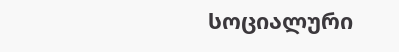სოციალური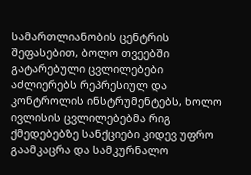სამართლიანობის ცენტრის შეფასებით, ბოლო თვეებში გატარებული ცვლილებები აძლიერებს რეპრესიულ და კონტროლის ინსტრუმენტებს, ხოლო ივლისის ცვლილებებმა რიგ ქმედებებზე სანქციები კიდევ უფრო გაამკაცრა და სამკურნალო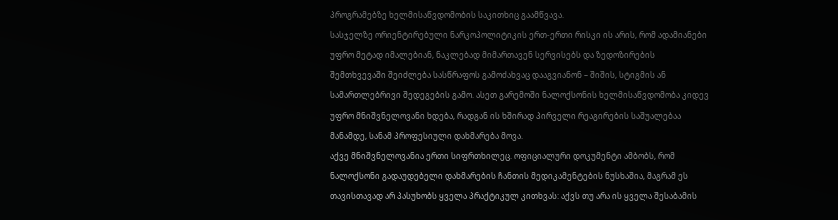პროგრამებზე ხელმისაწვდომობის საკითხიც გაამწვავა.
სასჯელზე ორიენტირებული ნარკოპოლიტიკის ერთ-ერთი რისკი ის არის, რომ ადამიანები უფრო მეტად იმალებიან, ნაკლებად მიმართავენ სერვისებს და ზედოზირების შემთხვევაში შეიძლება სასწრაფოს გამოძახვაც დააგვიანონ – შიშის, სტიგმის ან სამართლებრივი შედეგების გამო. ასეთ გარემოში ნალოქსონის ხელმისაწვდომობა კიდევ უფრო მნიშვნელოვანი ხდება, რადგან ის ხშირად პირველი რეაგირების საშუალებაა მანამდე, სანამ პროფესიული დახმარება მოვა.
აქვე მნიშვნელოვანია ერთი სიფრთხილეც. ოფიციალური დოკუმენტი ამბობს, რომ ნალოქსონი გადაუდებელი დახმარების ჩანთის მედიკამენტების ნუსხაშია, მაგრამ ეს თავისთავად არ პასუხობს ყველა პრაქტიკულ კითხვას: აქვს თუ არა ის ყველა შესაბამის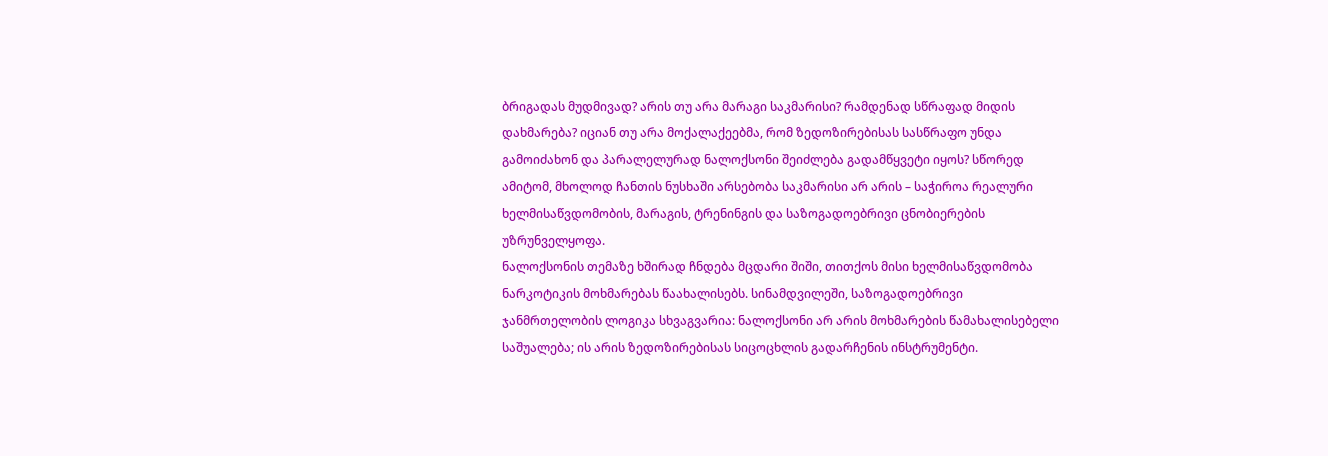ბრიგადას მუდმივად? არის თუ არა მარაგი საკმარისი? რამდენად სწრაფად მიდის დახმარება? იციან თუ არა მოქალაქეებმა, რომ ზედოზირებისას სასწრაფო უნდა გამოიძახონ და პარალელურად ნალოქსონი შეიძლება გადამწყვეტი იყოს? სწორედ ამიტომ, მხოლოდ ჩანთის ნუსხაში არსებობა საკმარისი არ არის – საჭიროა რეალური ხელმისაწვდომობის, მარაგის, ტრენინგის და საზოგადოებრივი ცნობიერების უზრუნველყოფა.
ნალოქსონის თემაზე ხშირად ჩნდება მცდარი შიში, თითქოს მისი ხელმისაწვდომობა ნარკოტიკის მოხმარებას წაახალისებს. სინამდვილეში, საზოგადოებრივი ჯანმრთელობის ლოგიკა სხვაგვარია: ნალოქსონი არ არის მოხმარების წამახალისებელი საშუალება; ის არის ზედოზირებისას სიცოცხლის გადარჩენის ინსტრუმენტი.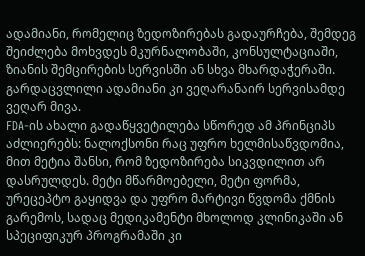ადამიანი, რომელიც ზედოზირებას გადაურჩება, შემდეგ შეიძლება მოხვდეს მკურნალობაში, კონსულტაციაში, ზიანის შემცირების სერვისში ან სხვა მხარდაჭერაში. გარდაცვლილი ადამიანი კი ვეღარანაირ სერვისამდე ვეღარ მივა.
FDA-ის ახალი გადაწყვეტილება სწორედ ამ პრინციპს აძლიერებს: ნალოქსონი რაც უფრო ხელმისაწვდომია, მით მეტია შანსი, რომ ზედოზირება სიკვდილით არ დასრულდეს. მეტი მწარმოებელი, მეტი ფორმა, ურეცეპტო გაყიდვა და უფრო მარტივი წვდომა ქმნის გარემოს, სადაც მედიკამენტი მხოლოდ კლინიკაში ან სპეციფიკურ პროგრამაში კი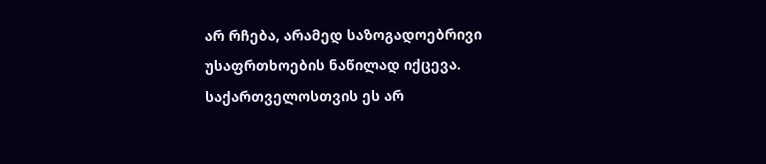არ რჩება, არამედ საზოგადოებრივი უსაფრთხოების ნაწილად იქცევა.
საქართველოსთვის ეს არ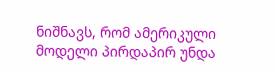ნიშნავს, რომ ამერიკული მოდელი პირდაპირ უნდა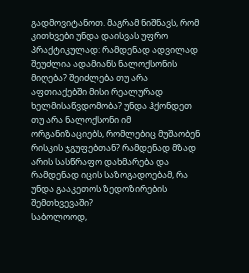გადმოვიტანოთ. მაგრამ ნიშნავს, რომ კითხვები უნდა დაისვას უფრო პრაქტიკულად: რამდენად ადვილად შეუძლია ადამიანს ნალოქსონის მიღება? შეიძლება თუ არა აფთიაქებში მისი რეალურად ხელმისაწვდომობა? უნდა ჰქონდეთ თუ არა ნალოქსონი იმ ორგანიზაციებს, რომლებიც მუშაობენ რისკის ჯგუფებთან? რამდენად მზად არის სასწრაფო დახმარება და რამდენად იცის საზოგადოებამ, რა უნდა გააკეთოს ზედოზირების შემთხვევაში?
საბოლოოდ,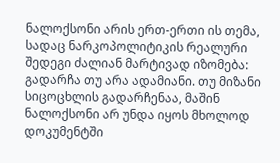ნალოქსონი არის ერთ-ერთი ის თემა, სადაც ნარკოპოლიტიკის რეალური შედეგი ძალიან მარტივად იზომება: გადარჩა თუ არა ადამიანი. თუ მიზანი სიცოცხლის გადარჩენაა, მაშინ ნალოქსონი არ უნდა იყოს მხოლოდ დოკუმენტში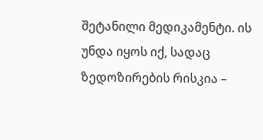შეტანილი მედიკამენტი. ის უნდა იყოს იქ, სადაც ზედოზირების რისკია –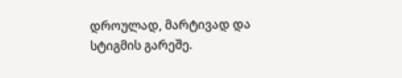დროულად, მარტივად და სტიგმის გარეშე.